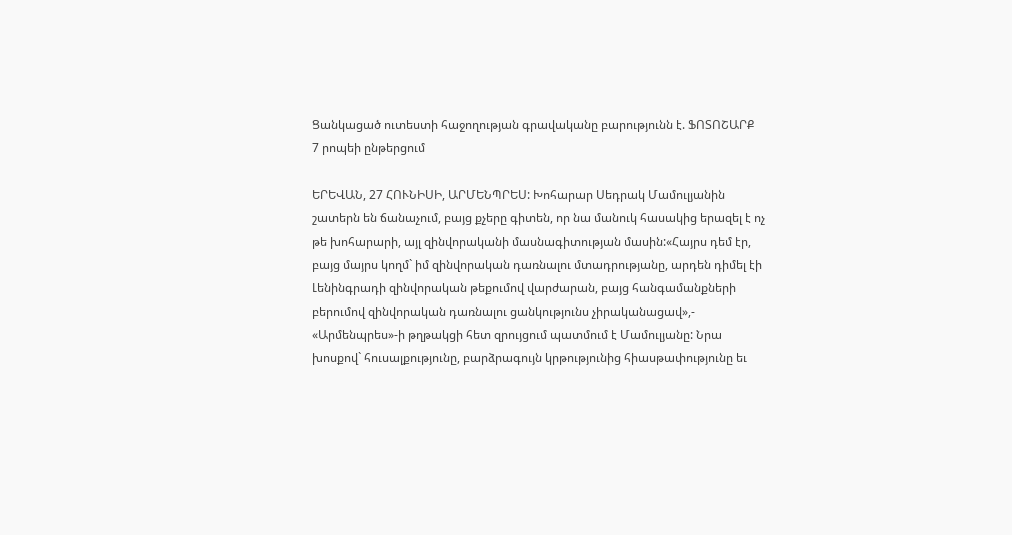Ցանկացած ուտեստի հաջողության գրավականը բարությունն է. ՖՈՏՈՇԱՐՔ
7 րոպեի ընթերցում

ԵՐԵՎԱՆ, 27 ՀՈՒՆԻՍԻ, ԱՐՄԵՆՊՐԵՍ: Խոհարար Սեդրակ Մամուլյանին շատերն են ճանաչում, բայց քչերը գիտեն, որ նա մանուկ հասակից երազել է ոչ թե խոհարարի, այլ զինվորականի մասնագիտության մասին:«Հայրս դեմ էր, բայց մայրս կողմ` իմ զինվորական դառնալու մտադրությանը, արդեն դիմել էի Լենինգրադի զինվորական թեքումով վարժարան, բայց հանգամանքների բերումով զինվորական դառնալու ցանկությունս չիրականացավ»,- «Արմենպրես»-ի թղթակցի հետ զրույցում պատմում է Մամուլյանը: Նրա խոսքով` հուսալքությունը, բարձրագույն կրթությունից հիասթափությունը եւ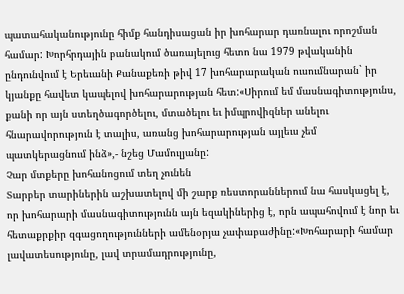պատահականությունը հիմք հանդիսացան իր խոհարար դառնալու որոշման համար: Խորհրդային բանակում ծառայելուց հետո նա 1979 թվականին ընդունվում է Երեւանի Քանաքեռի թիվ 17 խոհարարական ուսումնարան` իր կյանքը հավետ կապելով խոհարարության հետ:«Սիրում եմ մասնագիտությունս, քանի որ այն ստեղծագործելու, մտածելու եւ իմպրովիզներ անելու հնարավորություն է տալիս, առանց խոհարարության այլեւս չեմ պատկերացնում ինձ»,- նշեց Մամուլյանը:
Չար մտքերը խոհանոցում տեղ չունեն
Տարբեր տարիներին աշխատելով մի շարք ռեստորաններում նա հասկացել է, որ խոհարարի մասնագիտությունն այն եզակիներից է, որն ապահովում է նոր եւ հետաքրքիր զգացողությունների ամենօրյա չափաբաժինը:«Խոհարարի համար լավատեսությունը, լավ տրամադրությունը,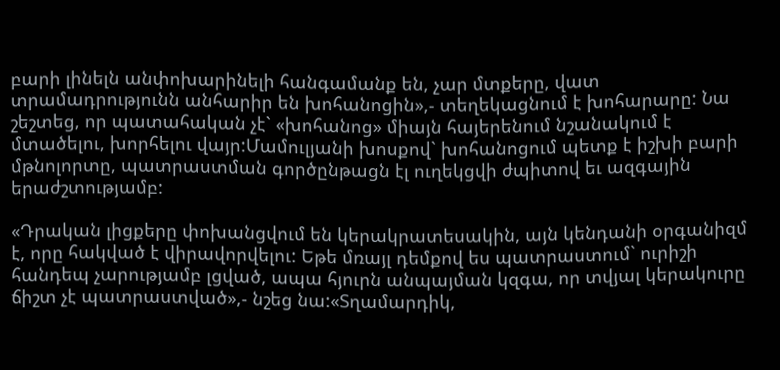բարի լինելն անփոխարինելի հանգամանք են, չար մտքերը, վատ տրամադրությունն անհարիր են խոհանոցին»,- տեղեկացնում է խոհարարը: Նա շեշտեց, որ պատահական չէ` «խոհանոց» միայն հայերենում նշանակում է մտածելու, խորհելու վայր:Մամուլյանի խոսքով` խոհանոցում պետք է իշխի բարի մթնոլորտը, պատրաստման գործընթացն էլ ուղեկցվի ժպիտով եւ ազգային երաժշտությամբ:

«Դրական լիցքերը փոխանցվում են կերակրատեսակին, այն կենդանի օրգանիզմ է, որը հակված է վիրավորվելու: Եթե մռայլ դեմքով ես պատրաստում` ուրիշի հանդեպ չարությամբ լցված, ապա հյուրն անպայման կզգա, որ տվյալ կերակուրը ճիշտ չէ պատրաստված»,- նշեց նա:«Տղամարդիկ,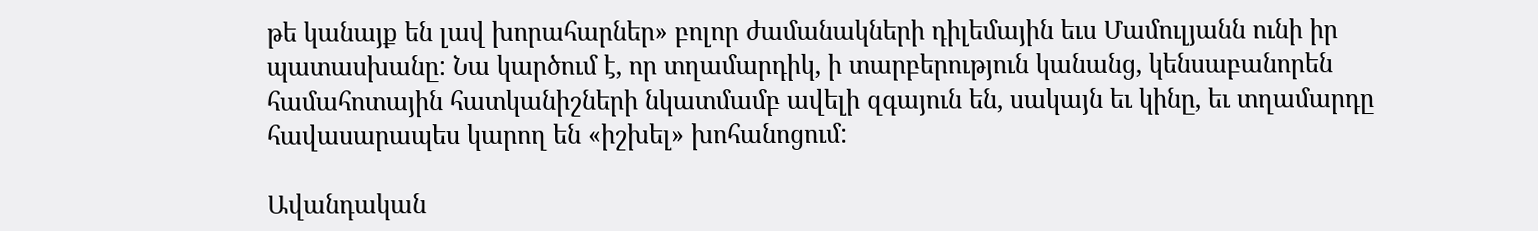թե կանայք են լավ խորահարներ» բոլոր ժամանակների դիլեմային եւս Մամուլյանն ունի իր պատասխանը: Նա կարծում է, որ տղամարդիկ, ի տարբերություն կանանց, կենսաբանորեն համահոտային հատկանիշների նկատմամբ ավելի զգայուն են, սակայն եւ կինը, եւ տղամարդը հավասարապես կարող են «իշխել» խոհանոցում:

Ավանդական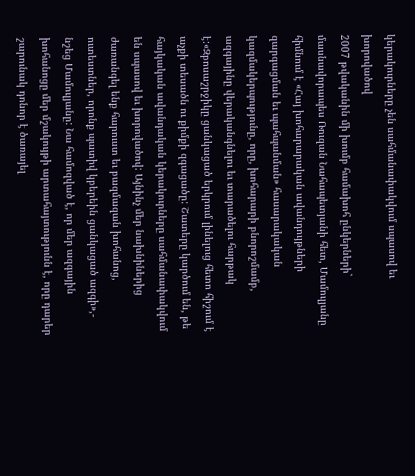կերակուրները չեն սահմանափակվում սպասով եւ խորովածով
2007 թվականին մի խումբ համախոհ ընկերների` մասնավորապես Ռուզան Նահապետյանի հետ, Մամուլյանը հիմնում է «Հայ խոհարարական ավանդույթների զարգացման եւ պահպանման» հասարակական կազմակերպությունը, որը, խոհարարի բնորոշմամբ, ազգայինը վերականգնելու եւ տարածելու հարթակ է:«Զբոսաշրջիկը ցանկացած երկրում լինելուց հետո հիշում է աչքի տեսածն ու քիմքի զգացածը: Շատերը կարծում են, թե հայկական ավանդական կերակուրները սահմանափակվում են սպասով եւ խորովածով: Այնինչ մեր նախնիներից ժառանգել ենք հարուստ եւ բազմազան խոհանոց, ուտեստներ, որոնք պատիվ կբերեին ցանկացած ազգի»,- նշեց Մամուլյանը: Նա համոզված է, որ մեր ազգային խոհանոցը մեր մշակույթի արտահայտությունն է, որը դարեր շարունակ դոնոր է ծառայել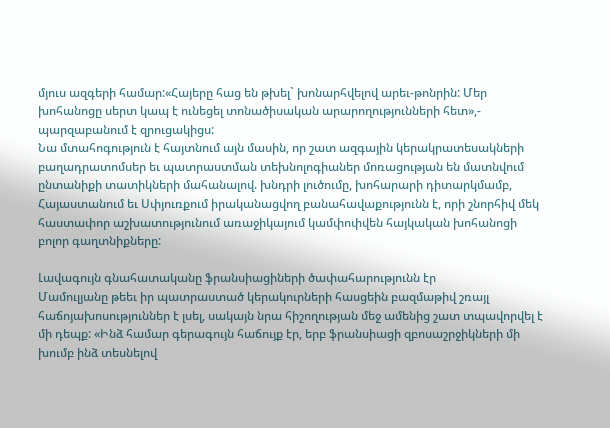մյուս ազգերի համար:«Հայերը հաց են թխել` խոնարհվելով արեւ-թոնրին: Մեր խոհանոցը սերտ կապ է ունեցել տոնածիսական արարողությունների հետ»,- պարզաբանում է զրուցակիցս:
Նա մտահոգություն է հայտնում այն մասին, որ շատ ազգային կերակրատեսակների բաղադրատոմսեր եւ պատրաստման տեխնոլոգիաներ մոռացության են մատնվում ընտանիքի տատիկների մահանալով. խնդրի լուծումը, խոհարարի դիտարկմամբ, Հայաստանում եւ Սփյուռքում իրականացվող բանահավաքությունն է, որի շնորհիվ մեկ հաստափոր աշխատությունում առաջիկայում կամփոփվեն հայկական խոհանոցի բոլոր գաղտնիքները:

Լավագույն գնահատականը ֆրանսիացիների ծափահարությունն էր
Մամուլյանը թեեւ իր պատրաստած կերակուրների հասցեին բազմաթիվ շռայլ հաճոյախոսություններ է լսել, սակայն նրա հիշողության մեջ ամենից շատ տպավորվել է մի դեպք: «Ինձ համար գերագույն հաճույք էր, երբ ֆրանսիացի զբոսաշրջիկների մի խումբ ինձ տեսնելով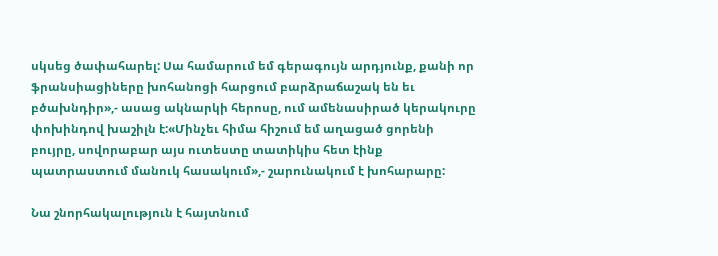սկսեց ծափահարել: Սա համարում եմ գերագույն արդյունք, քանի որ ֆրանսիացիները խոհանոցի հարցում բարձրաճաշակ են եւ բծախնդիր»,- ասաց ակնարկի հերոսը, ում ամենասիրած կերակուրը փոխինդով խաշիլն է:«Մինչեւ հիմա հիշում եմ աղացած ցորենի բույրը, սովորաբար այս ուտեստը տատիկիս հետ էինք պատրաստում մանուկ հասակում»,- շարունակում է խոհարարը:

Նա շնորհակալություն է հայտնում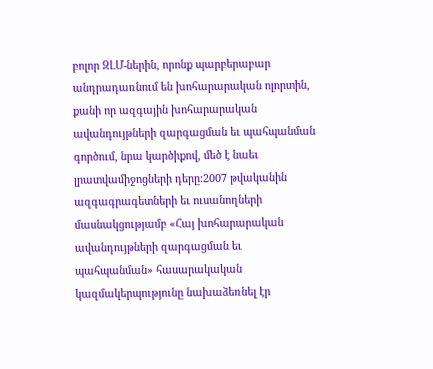բոլոր ԶԼՄ-ներին, որոնք պարբերաբար անդրադառնում են խոհարարական ոլորտին, քանի որ ազգային խոհարարական ավանդույթների զարգացման եւ պահպանման գործում, նրա կարծիքով, մեծ է նաեւ լրատվամիջոցների դերը:2007 թվականին ազգագրագետների եւ ուսանողների մասնակցությամբ «Հայ խոհարարական ավանդույթների զարգացման եւ պահպանման» հասարակական կազմակերպությունը նախաձեռնել էր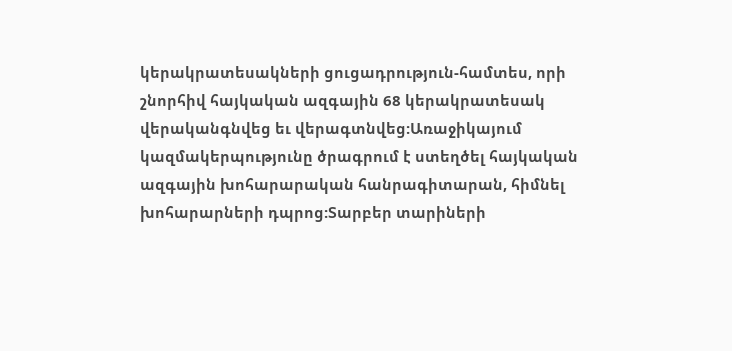կերակրատեսակների ցուցադրություն-համտես, որի շնորհիվ հայկական ազգային 68 կերակրատեսակ վերականգնվեց եւ վերագտնվեց:Առաջիկայում կազմակերպությունը ծրագրում է ստեղծել հայկական ազգային խոհարարական հանրագիտարան, հիմնել խոհարարների դպրոց:Տարբեր տարիների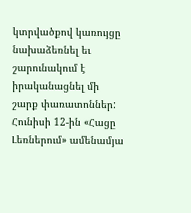կտրվածքով կառույցը նախաձեռնել եւ շարունակում է իրականացնել մի շարք փառատոններ: Հունիսի 12-ին «Հացը Լեռներում» ամենամյա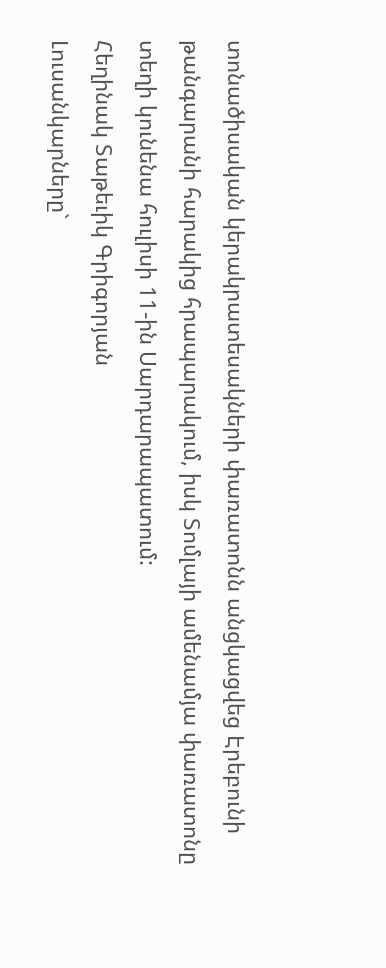տոնածիսական կերակրատեսակների փառատոնն անցկացվեց Էրեբունի թանգարանի հարակից հրապարակում, իսկ Տոմլայի ամենամյա փառատոնը տեղի կունենա հուլիսի 11-ին Սարդարապատում:
Հեղինակ Տաթեւիկ Գրիգորյան
Լուսանկարները`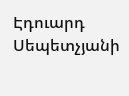Էդուարդ Սեպետչյանի